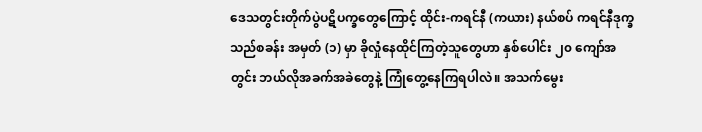ဒေသတွင်းတိုက်ပွဲပဋိပက္ခတွေကြောင့် ထိုင်း-ကရင်နီ (ကယား) နယ်စပ် ကရင်နီဒုက္ခသည်စခန်း အမှတ် (၁) မှာ ခိုလှုံနေထိုင်ကြတဲ့သူတွေဟာ နှစ်ပေါင်း ၂၀ ကျော်အတွင်း ဘယ်လိုအခက်အခဲတွေနဲ့ ကြုံတွေ့နေကြရပါလဲ။ အသက်မွေး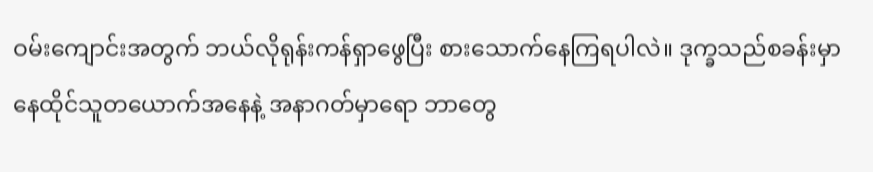ဝမ်းကျောင်းအတွက် ဘယ်လိုရုန်းကန်ရှာဖွေပြီး စားသောက်နေကြရပါလဲ။ ဒုက္ခသည်စခန်းမှာ နေထိုင်သူတယောက်အနေနဲ့ အနာဂတ်မှာရော ဘာတွေ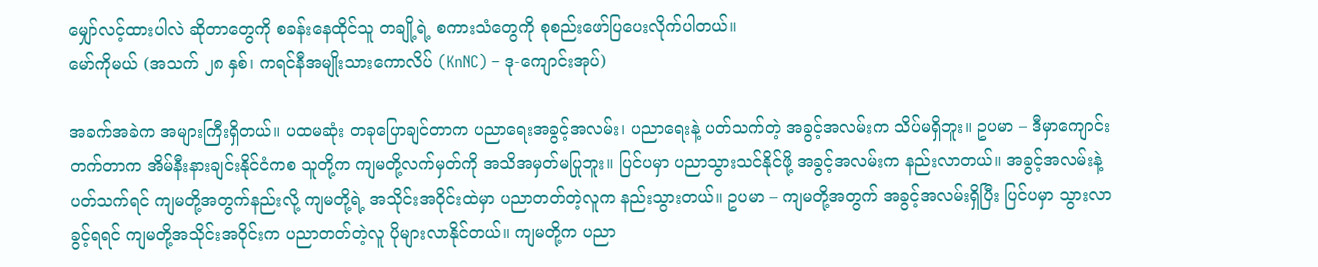မျှော်လင့်ထားပါလဲ ဆိုတာတွေကို စခန်းနေထိုင်သူ တချို့ရဲ့ စကားသံတွေကို စုစည်းဖော်ပြပေးလိုက်ပါတယ်။
မော်ကိုမယ် (အသက် ၂၈ နှစ်၊ ကရင်နီအမျိုးသားကောလိပ် (KnNC) – ဒု-ကျောင်းအုပ်)

အခက်အခဲက အများကြီးရှိတယ်။ ပထမဆုံး တခုပြောချင်တာက ပညာရေးအခွင့်အလမ်း၊ ပညာရေးနဲ့ ပတ်သက်တဲ့ အခွင့်အလမ်းက သိပ်မရှိဘူး။ ဥပမာ – ဒီမှာကျောင်းတက်တာက အိမ်နီးနားချင်းနိုင်ငံကစ သူတို့က ကျမတို့လက်မှတ်ကို အသိအမှတ်မပြုဘူး။ ပြင်ပမှာ ပညာသွားသင်နိုင်ဖို့ အခွင့်အလမ်းက နည်းလာတယ်။ အခွင့်အလမ်းနဲ့ ပတ်သက်ရင် ကျမတို့အတွက်နည်းလို့ ကျမတို့ရဲ့ အသိုင်းအဝိုင်းထဲမှာ ပညာတတ်တဲ့လူက နည်းသွားတယ်။ ဥပမာ – ကျမတို့အတွက် အခွင့်အလမ်းရှိပြီး ပြင်ပမှာ သွားလာခွင့်ရရင် ကျမတို့အသိုင်းအဝိုင်းက ပညာတတ်တဲ့လူ ပိုများလာနိုင်တယ်။ ကျမတို့က ပညာ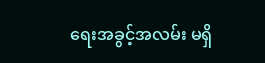ရေးအခွင့်အလမ်း မရှိ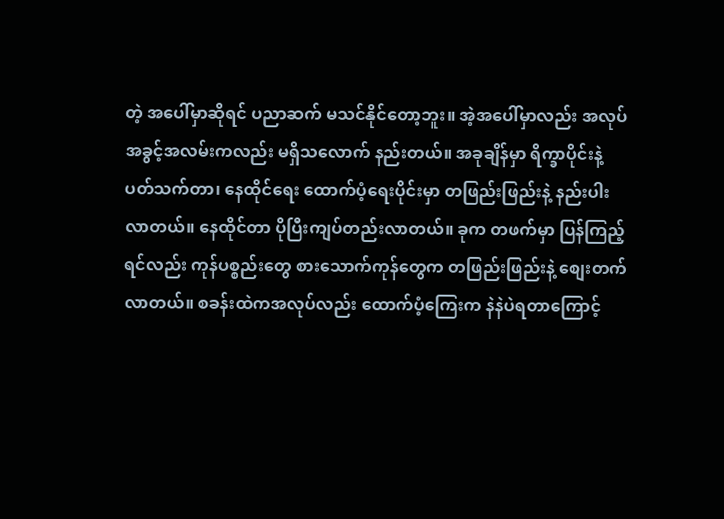တဲ့ အပေါ်မှာဆိုရင် ပညာဆက် မသင်နိုင်တော့ဘူး။ အဲ့အပေါ်မှာလည်း အလုပ်အခွင့်အလမ်းကလည်း မရှိသလောက် နည်းတယ်။ အခုချိန်မှာ ရိက္ခာပိုင်းနဲ့ ပတ်သက်တာ၊ နေထိုင်ရေး ထောက်ပံ့ရေးပိုင်းမှာ တဖြည်းဖြည်းနဲ့ နည်းပါးလာတယ်။ နေထိုင်တာ ပိုပြီးကျပ်တည်းလာတယ်။ ခုက တဖက်မှာ ပြန်ကြည့်ရင်လည်း ကုန်ပစ္စည်းတွေ စားသောက်ကုန်တွေက တဖြည်းဖြည်းနဲ့ စျေးတက်လာတယ်။ စခန်းထဲကအလုပ်လည်း ထောက်ပံ့ကြေးက နဲနဲပဲရတာကြောင့်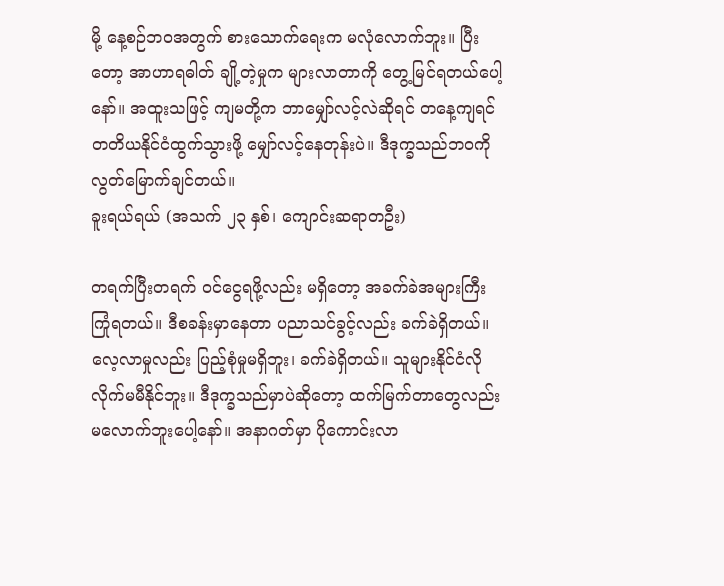မို့ နေ့စဉ်ဘ၀အတွက် စားသောက်ရေးက မလုံလောက်ဘူး။ ပြီးတော့ အာဟာရဓါတ် ချို့တဲ့မှုက များလာတာကို တွေ့မြင်ရတယ်ပေါ့နော်။ အထူးသဖြင့် ကျမတို့က ဘာမျှော်လင့်လဲဆိုရင် တနေ့ကျရင် တတိယနိုင်ငံထွက်သွားဖို့ မျှော်လင့်နေတုန်းပဲ။ ဒီဒုက္ခသည်ဘ၀ကို လွတ်မြောက်ချင်တယ်။
ခူးရယ်ရယ် (အသက် ၂၃ နှစ်၊ ကျောင်းဆရာတဦး)

တရက်ပြီးတရက် ဝင်ငွေရဖို့လည်း မရှိတော့ အခက်ခဲအများကြီး ကြုံရတယ်။ ဒီစခန်းမှာနေတာ ပညာသင်ခွင့်လည်း ခက်ခဲရှိတယ်။ လေ့လာမှုလည်း ပြည့်စုံမှုမရှိဘူး၊ ခက်ခဲရှိတယ်။ သူများနိုင်ငံလို လိုက်မမီနိုင်ဘူး။ ဒီဒုက္ခသည်မှာပဲဆိုတော့ ထက်မြက်တာတွေလည်း မလောက်ဘူးပေါ့နော်။ အနာဂတ်မှာ ပိုကောင်းလာ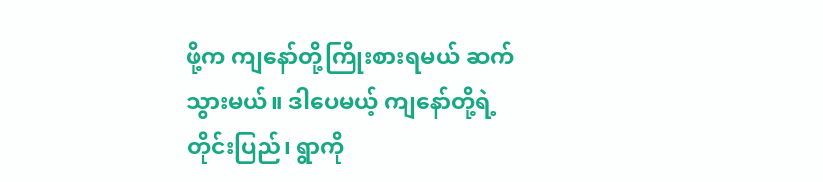ဖို့က ကျနော်တို့ကြိုးစားရမယ် ဆက်သွားမယ်။ ဒါပေမယ့် ကျနော်တို့ရဲ့ တိုင်းပြည်၊ ရွာကို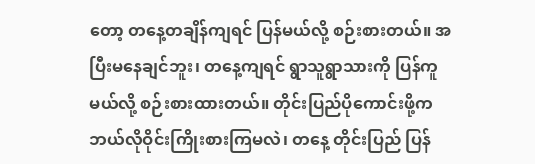တော့ တနေ့တချိန်ကျရင် ပြန်မယ်လို့ စဉ်းစားတယ်။ အပြီးမနေချင်ဘူး၊ တနေ့ကျရင် ရွာသူရွာသားကို ပြန်ကူမယ်လို့ စဉ်းစားထားတယ်။ တိုင်းပြည်ပိုကောင်းဖို့က ဘယ်လိုဝိုင်းကြိုးစားကြမလဲ၊ တနေ့ တိုင်းပြည် ပြန်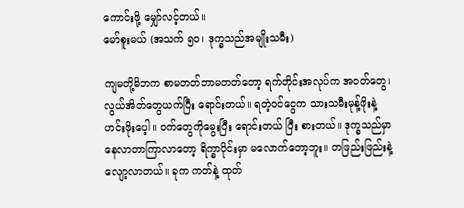ကောင်းဖို့ မျှော်လင့်တယ်။
မော်စူးမယ် (အသက် ၅၀၊ ဒုက္ခသည်အမျိုးသမီး)

ကျမတို့မိဘက စာမတတ်ဘာမတတ်တော့ ရက်တိုင်းအလုပ်က အဝတ်တွေ၊ လွယ်အိတ်တွေယက်ပြီး ရောင်းတယ်။ ရတဲ့ဝင်ငွေက သားသမီးမုန့်ဖိုးနဲ့ ဟင်းဖိုးပေ့ါ။ ဝက်တွေကိုမွေးပြီး ရောင်းတယ် ပြီး စားတယ်။ ဒုက္ခသည်မှာ နေလာတာကြာလာတော့ ရိက္ခာပိုင်းမှာ မလောက်တော့ဘူး။ တဖြည်းဖြည်းနဲ့ လျော့လာတယ်။ ခုက ကတ်နဲ့ ထုတ်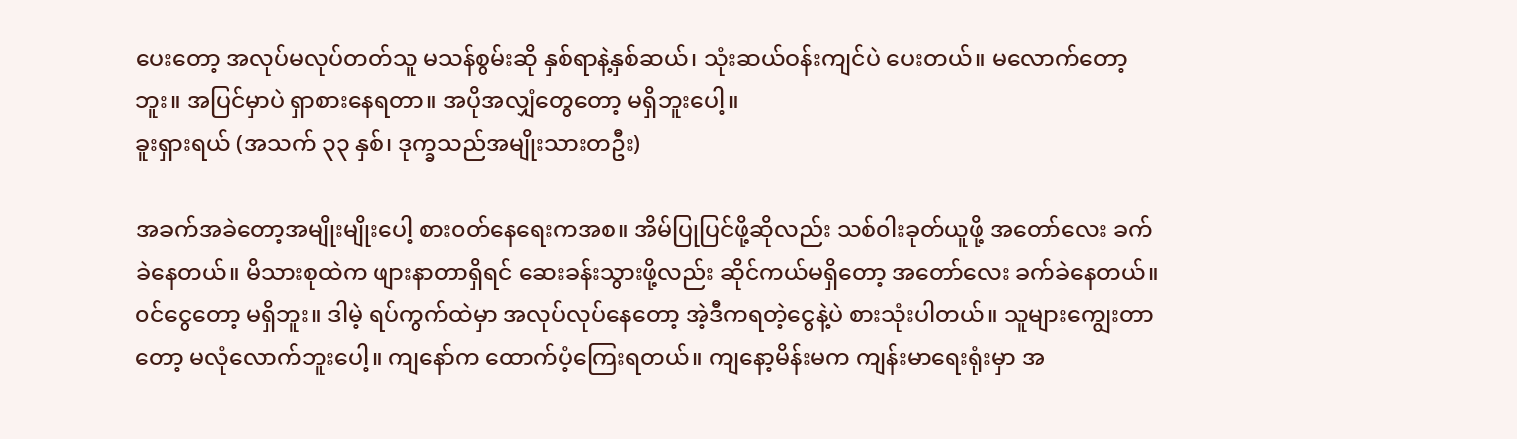ပေးတော့ အလုပ်မလုပ်တတ်သူ မသန်စွမ်းဆို နှစ်ရာနဲ့နှစ်ဆယ်၊ သုံးဆယ်ဝန်းကျင်ပဲ ပေးတယ်။ မလောက်တော့ဘူး။ အပြင်မှာပဲ ရှာစားနေရတာ။ အပိုအလျှံတွေတော့ မရှိဘူးပေါ့။
ခူးရှားရယ် (အသက် ၃၃ နှစ်၊ ဒုက္ခသည်အမျိုးသားတဦး)

အခက်အခဲတော့အမျိုးမျိုးပေါ့ စား၀တ်နေရေးကအစ။ အိမ်ပြုပြင်ဖို့ဆိုလည်း သစ်၀ါးခုတ်ယူဖို့ အတော်လေး ခက်ခဲနေတယ်။ မိသားစုထဲက ဖျားနာတာရှိရင် ဆေးခန်းသွားဖို့လည်း ဆိုင်ကယ်မရှိတော့ အတော်လေး ခက်ခဲနေတယ်။ ၀င်ငွေတော့ မရှိဘူး။ ဒါမဲ့ ရပ်ကွက်ထဲမှာ အလုပ်လုပ်နေတော့ အဲ့ဒီကရတဲ့ငွေနဲ့ပဲ စားသုံးပါတယ်။ သူများကျွေးတာတော့ မလုံလောက်ဘူးပေါ့။ ကျနော်က ထောက်ပံ့ကြေးရတယ်။ ကျနော့မိန်းမက ကျန်းမာရေးရုံးမှာ အ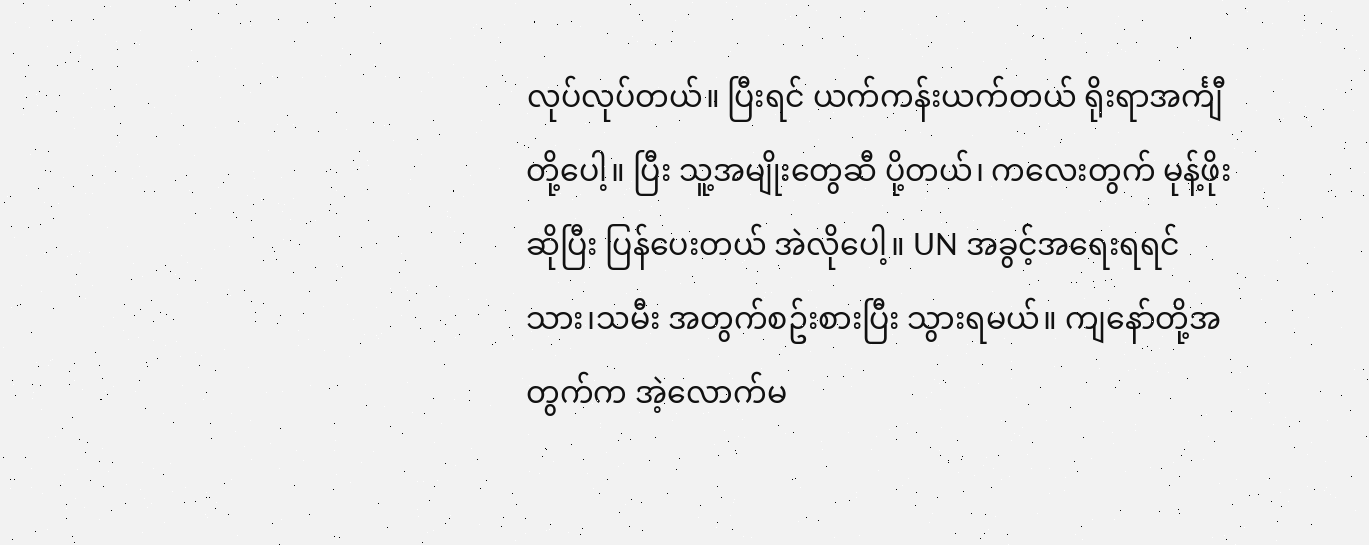လုပ်လုပ်တယ်။ ပြီးရင် ယက်ကန်းယက်တယ် ရိုးရာအင်္ကျီတို့ပေါ့။ ပြီး သူ့အမျိုးတွေဆီ ပို့တယ်၊ ကလေးတွက် မုန့်ဖိုးဆိုပြီး ပြန်ပေးတယ် အဲလိုပေါ့။ UN အခွင့်အရေးရရင် သား၊သမီး အတွက်စဥ်းစားပြီး သွားရမယ်။ ကျနော်တို့အတွက်က အဲ့လောက်မ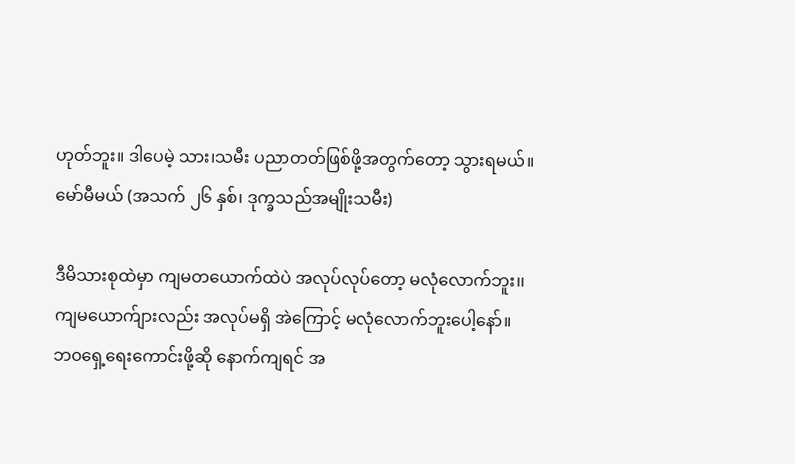ဟုတ်ဘူး။ ဒါပေမဲ့ သား၊သမီး ပညာတတ်ဖြစ်ဖို့အတွက်တော့ သွားရမယ်။
မော်မီမယ် (အသက် ၂၆ နှစ်၊ ဒုက္ခသည်အမျိုးသမီး)

ဒီမိသားစုထဲမှာ ကျမတယောက်ထဲပဲ အလုပ်လုပ်တော့ မလုံလောက်ဘူး၊၊ ကျမယောက်ျားလည်း အလုပ်မရှိ အဲကြောင့် မလုံလောက်ဘူးပေါ့နော်။ ဘ၀ရှေ့ရေးကောင်းဖို့ဆို နောက်ကျရင် အ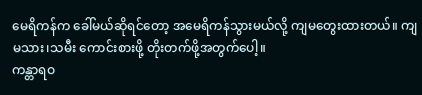မေရိကန်က ခေါ်မယ်ဆိုရင်တော့ အမေရိကန်သွားမယ်လို့ ကျမတွေးထားတယ်။ ကျမသား၊သမီး ကောင်းစားဖို့ တိုးတက်ဖို့အတွက်ပေါ့။
ကန္တာရဝ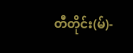တီတိုင်း(မ်)-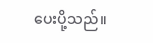ပေးပို့သည်။